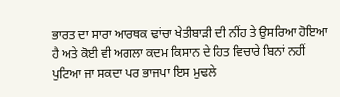ਭਾਰਤ ਦਾ ਸਾਰਾ ਆਰਥਕ ਢਾਂਚਾ ਖੇਤੀਬਾੜੀ ਦੀ ਨੀਂਹ ਤੇ ਉਸਰਿਆ ਹੋਇਆ ਹੈ ਅਤੇ ਕੋਈ ਵੀ ਅਗਲਾ ਕਦਮ ਕਿਸਾਨ ਦੇ ਹਿਤ ਵਿਚਾਰੇ ਬਿਨਾਂ ਨਹੀਂ ਪੁਟਿਆ ਜਾ ਸਕਦਾ ਪਰ ਭਾਜਪਾ ਇਸ ਮੁਢਲੇ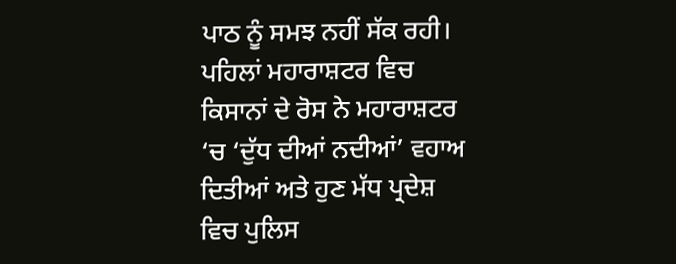ਪਾਠ ਨੂੰ ਸਮਝ ਨਹੀਂ ਸੱਕ ਰਹੀ। ਪਹਿਲਾਂ ਮਹਾਰਾਸ਼ਟਰ ਵਿਚ ਕਿਸਾਨਾਂ ਦੇ ਰੋਸ ਨੇ ਮਹਾਰਾਸ਼ਟਰ ‘ਚ ‘ਦੁੱਧ ਦੀਆਂ ਨਦੀਆਂ’ ਵਹਾਅ ਦਿਤੀਆਂ ਅਤੇ ਹੁਣ ਮੱਧ ਪ੍ਰਦੇਸ਼ ਵਿਚ ਪੁਲਿਸ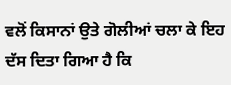ਵਲੋਂ ਕਿਸਾਨਾਂ ਉਤੇ ਗੋਲੀਆਂ ਚਲਾ ਕੇ ਇਹ ਦੱਸ ਦਿਤਾ ਗਿਆ ਹੈ ਕਿ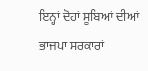ਇਨ੍ਹਾਂ ਦੋਹਾਂ ਸੂਬਿਆਂ ਦੀਆਂ ਭਾਜਪਾ ਸਰਕਾਰਾਂ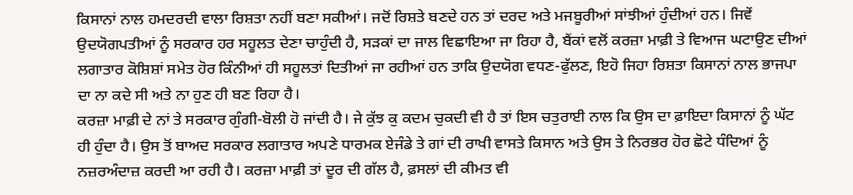ਕਿਸਾਨਾਂ ਨਾਲ ਹਮਦਰਦੀ ਵਾਲਾ ਰਿਸ਼ਤਾ ਨਹੀਂ ਬਣਾ ਸਕੀਆਂ। ਜਦੋਂ ਰਿਸ਼ਤੇ ਬਣਦੇ ਹਨ ਤਾਂ ਦਰਦ ਅਤੇ ਮਜਬੂਰੀਆਂ ਸਾਂਝੀਆਂ ਹੁੰਦੀਆਂ ਹਨ। ਜਿਵੇਂ ਉਦਯੋਗਪਤੀਆਂ ਨੂੰ ਸਰਕਾਰ ਹਰ ਸਹੂਲਤ ਦੇਣਾ ਚਾਹੁੰਦੀ ਹੈ, ਸੜਕਾਂ ਦਾ ਜਾਲ ਵਿਛਾਇਆ ਜਾ ਰਿਹਾ ਹੈ, ਬੈਂਕਾਂ ਵਲੋਂ ਕਰਜ਼ਾ ਮਾਫ਼ੀ ਤੇ ਵਿਆਜ ਘਟਾਉਣ ਦੀਆਂ ਲਗਾਤਾਰ ਕੋਸ਼ਿਸ਼ਾਂ ਸਮੇਤ ਹੋਰ ਕਿੰਨੀਆਂ ਹੀ ਸਹੂਲਤਾਂ ਦਿਤੀਆਂ ਜਾ ਰਹੀਆਂ ਹਨ ਤਾਕਿ ਉਦਯੋਗ ਵਧਣ-ਫੁੱਲਣ, ਇਹੋ ਜਿਹਾ ਰਿਸ਼ਤਾ ਕਿਸਾਨਾਂ ਨਾਲ ਭਾਜਪਾ ਦਾ ਨਾ ਕਦੇ ਸੀ ਅਤੇ ਨਾ ਹੁਣ ਹੀ ਬਣ ਰਿਹਾ ਹੈ।
ਕਰਜ਼ਾ ਮਾਫ਼ੀ ਦੇ ਨਾਂ ਤੇ ਸਰਕਾਰ ਗੁੰਗੀ-ਬੋਲੀ ਹੋ ਜਾਂਦੀ ਹੈ। ਜੇ ਕੁੱਝ ਕੁ ਕਦਮ ਚੁਕਦੀ ਵੀ ਹੈ ਤਾਂ ਇਸ ਚਤੁਰਾਈ ਨਾਲ ਕਿ ਉਸ ਦਾ ਫ਼ਾਇਦਾ ਕਿਸਾਨਾਂ ਨੂੰ ਘੱਟ ਹੀ ਹੁੰਦਾ ਹੈ। ਉਸ ਤੋਂ ਬਾਅਦ ਸਰਕਾਰ ਲਗਾਤਾਰ ਅਪਣੇ ਧਾਰਮਕ ਏਜੰਡੇ ਤੇ ਗਾਂ ਦੀ ਰਾਖੀ ਵਾਸਤੇ ਕਿਸਾਨ ਅਤੇ ਉਸ ਤੇ ਨਿਰਭਰ ਹੋਰ ਛੋਟੇ ਧੰਦਿਆਂ ਨੂੰ ਨਜ਼ਰਅੰਦਾਜ਼ ਕਰਦੀ ਆ ਰਹੀ ਹੈ। ਕਰਜ਼ਾ ਮਾਫ਼ੀ ਤਾਂ ਦੂਰ ਦੀ ਗੱਲ ਹੈ, ਫ਼ਸਲਾਂ ਦੀ ਕੀਮਤ ਵੀ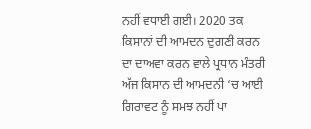ਨਹੀਂ ਵਧਾਈ ਗਈ। 2020 ਤਕ ਕਿਸਾਨਾਂ ਦੀ ਆਮਦਨ ਦੁਗਣੀ ਕਰਨ ਦਾ ਦਾਅਵਾ ਕਰਨ ਵਾਲੇ ਪ੍ਰਧਾਨ ਮੰਤਰੀ ਅੱਜ ਕਿਸਾਨ ਦੀ ਆਮਦਨੀ ‘ਚ ਆਈ ਗਿਰਾਵਟ ਨੂੰ ਸਮਝ ਨਹੀਂ ਪਾ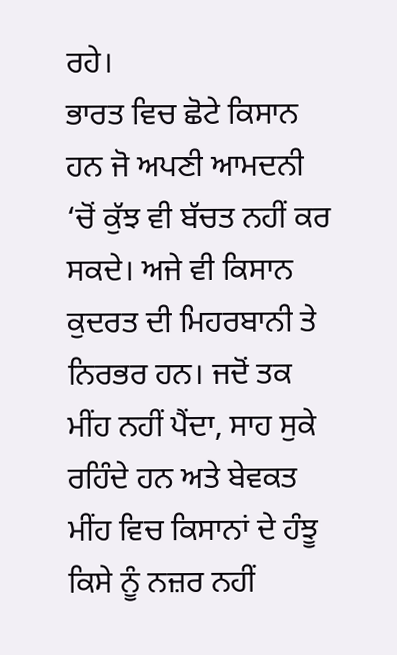ਰਹੇ।
ਭਾਰਤ ਵਿਚ ਛੋਟੇ ਕਿਸਾਨ ਹਨ ਜੋ ਅਪਣੀ ਆਮਦਨੀ ‘ਚੋਂ ਕੁੱਝ ਵੀ ਬੱਚਤ ਨਹੀਂ ਕਰ ਸਕਦੇ। ਅਜੇ ਵੀ ਕਿਸਾਨ ਕੁਦਰਤ ਦੀ ਮਿਹਰਬਾਨੀ ਤੇ ਨਿਰਭਰ ਹਨ। ਜਦੋਂ ਤਕ ਮੀਂਹ ਨਹੀਂ ਪੈਂਦਾ, ਸਾਹ ਸੁਕੇ ਰਹਿੰਦੇ ਹਨ ਅਤੇ ਬੇਵਕਤ ਮੀਂਹ ਵਿਚ ਕਿਸਾਨਾਂ ਦੇ ਹੰਝੂ ਕਿਸੇ ਨੂੰ ਨਜ਼ਰ ਨਹੀਂ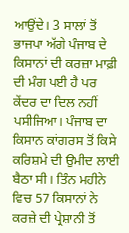ਆਉਂਦੇ। 3 ਸਾਲਾਂ ਤੋਂ ਭਾਜਪਾ ਅੱਗੇ ਪੰਜਾਬ ਦੇ ਕਿਸਾਨਾਂ ਦੀ ਕਰਜ਼ਾ ਮਾਫ਼ੀ ਦੀ ਮੰਗ ਪਈ ਹੈ ਪਰ ਕੇਂਦਰ ਦਾ ਦਿਲ ਨਹੀਂ ਪਸੀਜਿਆ। ਪੰਜਾਬ ਦਾ ਕਿਸਾਨ ਕਾਂਗਰਸ ਤੋਂ ਕਿਸੇ ਕਰਿਸ਼ਮੇ ਦੀ ਉਮੀਦ ਲਾਈ ਬੈਠਾ ਸੀ। ਤਿੰਨ ਮਹੀਨੇ ਵਿਚ 57 ਕਿਸਾਨਾਂ ਨੇ ਕਰਜ਼ੇ ਦੀ ਪ੍ਰੇਸ਼ਾਨੀ ਤੋਂ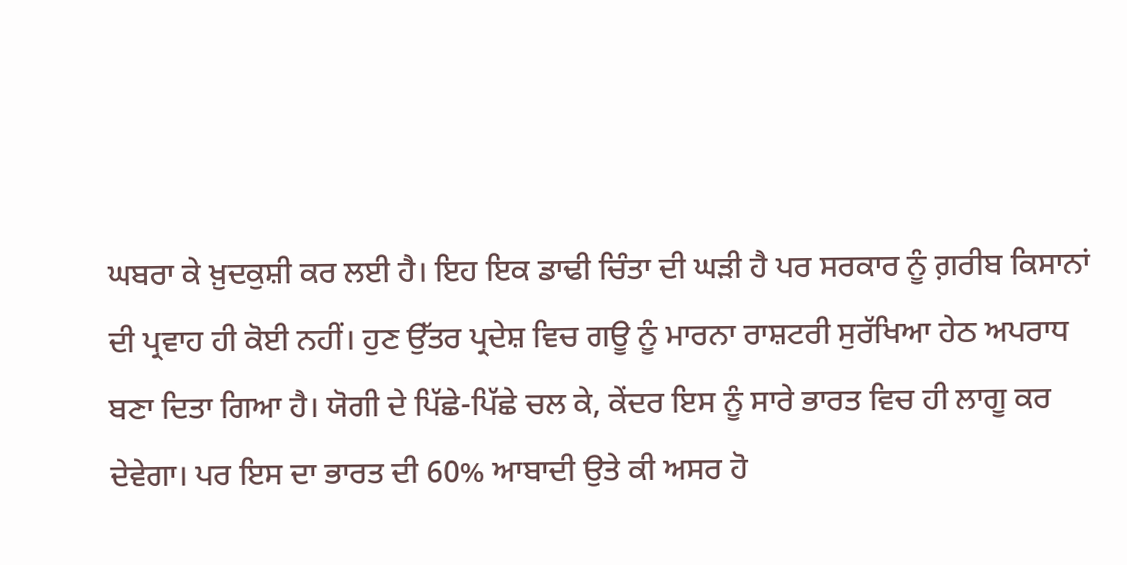ਘਬਰਾ ਕੇ ਖ਼ੁਦਕੁਸ਼ੀ ਕਰ ਲਈ ਹੈ। ਇਹ ਇਕ ਡਾਢੀ ਚਿੰਤਾ ਦੀ ਘੜੀ ਹੈ ਪਰ ਸਰਕਾਰ ਨੂੰ ਗ਼ਰੀਬ ਕਿਸਾਨਾਂ ਦੀ ਪ੍ਰਵਾਹ ਹੀ ਕੋਈ ਨਹੀਂ। ਹੁਣ ਉੱਤਰ ਪ੍ਰਦੇਸ਼ ਵਿਚ ਗਊ ਨੂੰ ਮਾਰਨਾ ਰਾਸ਼ਟਰੀ ਸੁਰੱਖਿਆ ਹੇਠ ਅਪਰਾਧ ਬਣਾ ਦਿਤਾ ਗਿਆ ਹੈ। ਯੋਗੀ ਦੇ ਪਿੱਛੇ-ਪਿੱਛੇ ਚਲ ਕੇ, ਕੇਂਦਰ ਇਸ ਨੂੰ ਸਾਰੇ ਭਾਰਤ ਵਿਚ ਹੀ ਲਾਗੂ ਕਰ ਦੇਵੇਗਾ। ਪਰ ਇਸ ਦਾ ਭਾਰਤ ਦੀ 60% ਆਬਾਦੀ ਉਤੇ ਕੀ ਅਸਰ ਹੋ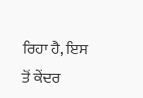ਰਿਹਾ ਹੈ, ਇਸ ਤੋਂ ਕੇਂਦਰ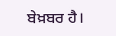ਬੇਖ਼ਬਰ ਹੈ।